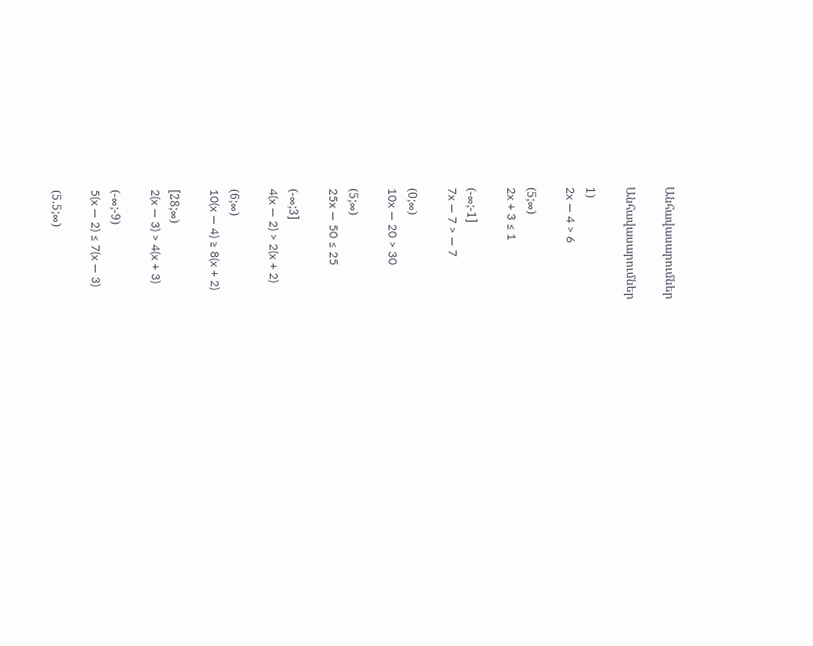Անհավասարումներ

Անհավասարումներ

1)
2x — 4 > 6

(5;∞)
2x + 3 ≤ 1

(-∞;-1]
7x — 7 > — 7

(0;∞)
10x — 20 > 30

(5;∞)
25x — 50 ≤ 25

(-∞;3]
4(x — 2) > 2(x + 2)

(6;∞)
10(x — 4) ≥ 8(x + 2)

[28;∞)
2(x — 3) > 4(x + 3)

(-∞;-9)
5(x — 2) ≤ 7(x — 3)

(5.5;∞)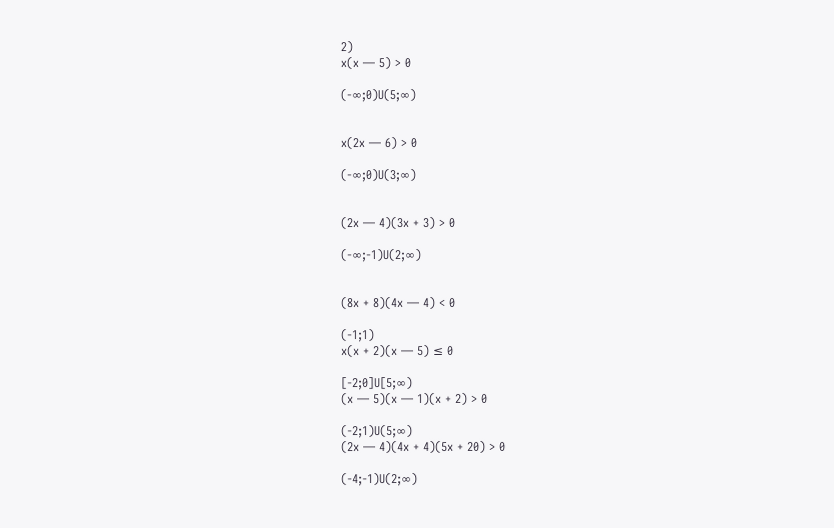2)
x(x — 5) > 0

(-∞;0)U(5;∞)


x(2x — 6) > 0

(-∞;0)U(3;∞)


(2x — 4)(3x + 3) > 0

(-∞;-1)U(2;∞)


(8x + 8)(4x — 4) < 0

(-1;1)
x(x + 2)(x — 5) ≤ 0

[-2;0]U[5;∞)
(x — 5)(x — 1)(x + 2) > 0

(-2;1)U(5;∞)
(2x — 4)(4x + 4)(5x + 20) > 0

(-4;-1)U(2;∞)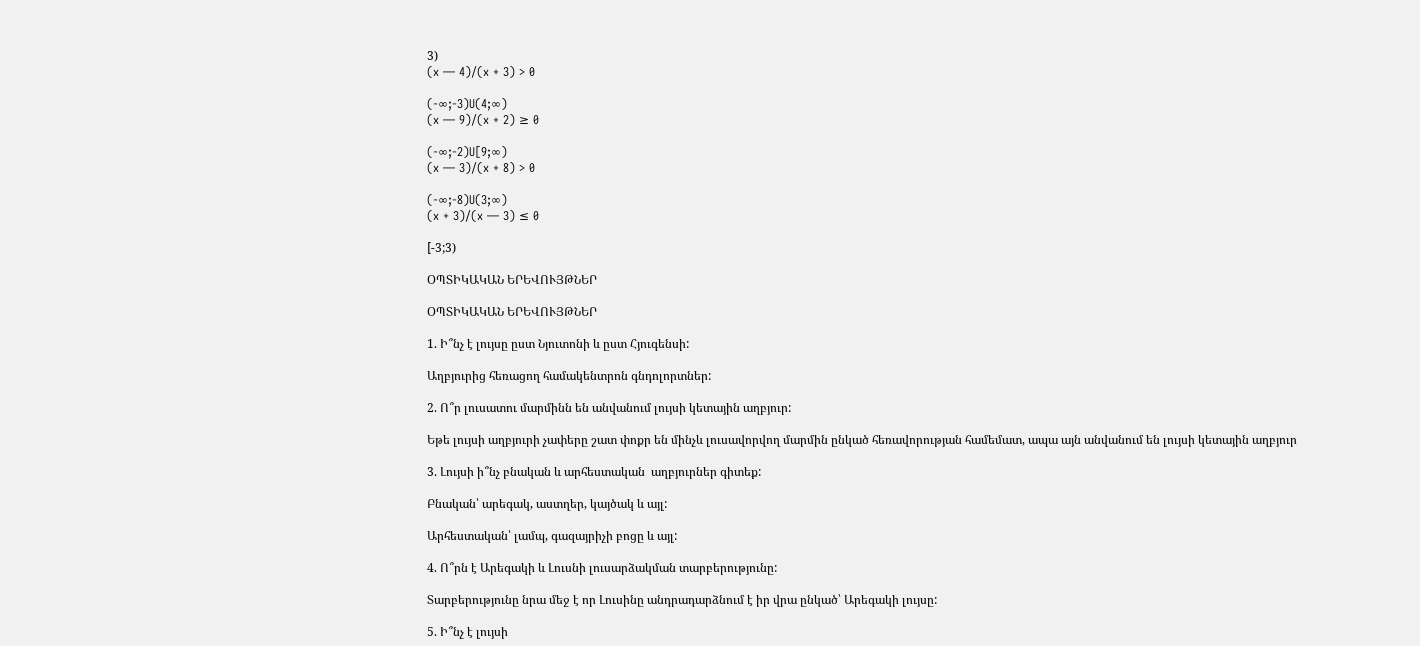3)
(x — 4)/(x + 3) > 0

(-∞;-3)U(4;∞)
(x — 9)/(x + 2) ≥ 0

(-∞;-2)U[9;∞)
(x — 3)/(x + 8) > 0

(-∞;-8)U(3;∞)
(x + 3)/(x — 3) ≤ 0

[-3;3)

ՕՊՏԻԿԱԿԱՆ ԵՐԵՎՈՒՅԹՆԵՐ

ՕՊՏԻԿԱԿԱՆ ԵՐԵՎՈՒՅԹՆԵՐ

1. Ի՞նչ է լույսը ըստ Նյուտոնի և ըստ Հյուգենսի:

Աղբյուրից հեռացող համակենտրոն գնդոլորտներ:

2. Ո՞ր լուսատու մարմինն են անվանում լույսի կետային աղբյուր:

Եթե լույսի աղբյուրի չափերը շատ փոքր են մինչև լուսավորվող մարմին ընկած հեռավորության համեմատ, ապա այն անվանում են լույսի կետային աղբյուր

3. Լույսի ի՞նչ բնական և արհեստական  աղբյուրներ գիտեք:

Բնական՝ արեգակ, աստղեր, կայծակ և այլ:

Արհեստական՝ լամպ, գազայրիչի բոցը և այլ:

4. Ո՞րն է Արեգակի և Լուսնի լուսարձակման տարբերությունը:

Տարբերությունը նրա մեջ է որ Լուսինը անդրադարձնում է իր վրա ընկած՝ Արեգակի լույսը:

5. Ի՞նչ է լույսի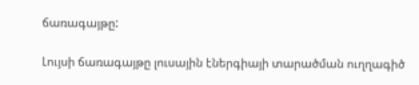ճառագայթը:

Լույսի ճառագայթը լուսային էներգիայի տարածման ուղղագիծ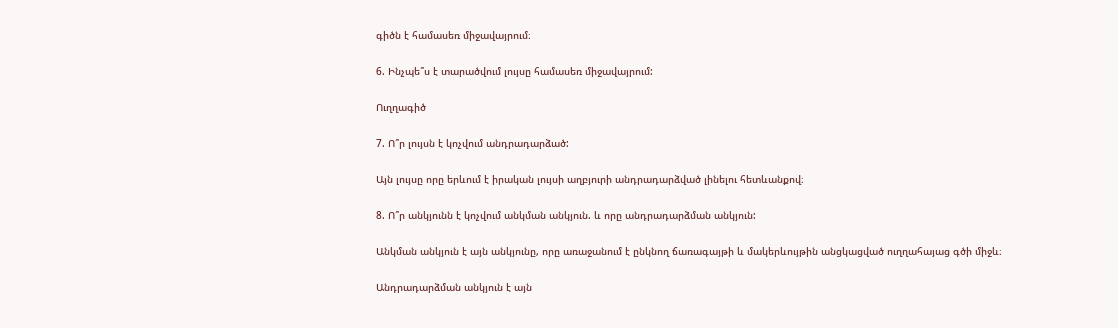գիծն է համասեռ միջավայրում։

6. Ինչպե՞ս է տարածվում լույսը համասեռ միջավայրում:

Ուղղագիծ

7. Ո՞ր լույսն է կոչվում անդրադարձած:

Այն լույսը որը երևում է իրական լույսի աղբյուրի անդրադարձված լինելու հետևանքով։

8. Ո՞ր անկյունն է կոչվում անկման անկյուն. և որը անդրադարձման անկյուն:

Անկման անկյուն է այն անկյունը, որը առաջանում է ընկնող ճառագայթի և մակերևույթին անցկացված ուղղահայաց գծի միջև։

Անդրադարձման անկյուն է այն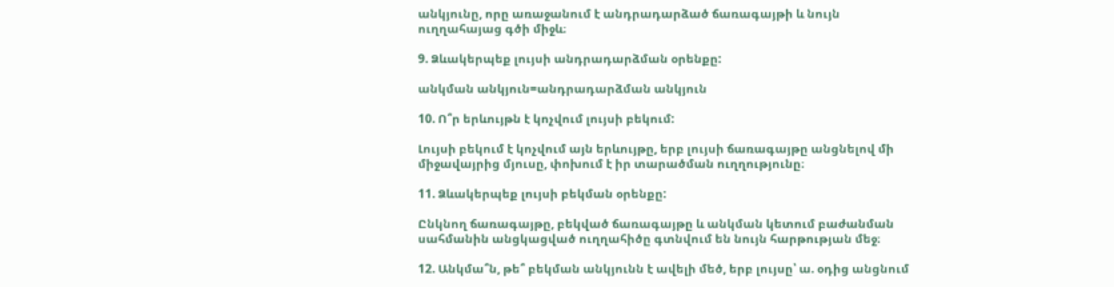անկյունը, որը առաջանում է անդրադարձած ճառագայթի և նույն ուղղահայաց գծի միջև։

9. Ձևակերպեք լույսի անդրադարձման օրենքը:

անկման անկյուն=անդրադարձման անկյուն

10. Ո՞ր երևույթն է կոչվում լույսի բեկում:

Լույսի բեկում է կոչվում այն երևույթը, երբ լույսի ճառագայթը անցնելով մի միջավայրից մյուսը, փոխում է իր տարածման ուղղությունը։

11. Ձևակերպեք լույսի բեկման օրենքը:

Ընկնող ճառագայթը, բեկված ճառագայթը և անկման կետում բաժանման սահմանին անցկացված ուղղահիծը գտնվում են նույն հարթության մեջ։

12. Անկմա՞ն, թե՞ բեկման անկյունն է ավելի մեծ, երբ լույսը՝ ա. օդից անցնում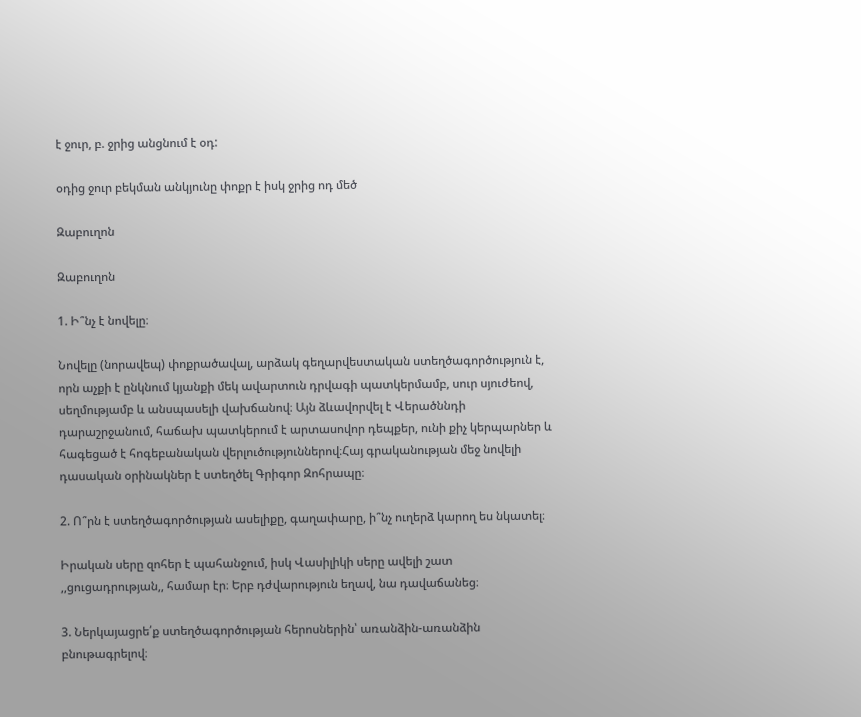է ջուր, բ. ջրից անցնում է օդ:

օդից ջուր բեկման անկյունը փոքր է իսկ ջրից ոդ մեծ

Զաբուղոն

Զաբուղոն

1. Ի՞նչ է նովելը։

Նովելը (նորավեպ) փոքրածավալ, արձակ գեղարվեստական ստեղծագործություն է, որն աչքի է ընկնում կյանքի մեկ ավարտուն դրվագի պատկերմամբ, սուր սյուժեով, սեղմությամբ և անսպասելի վախճանով։ Այն ձևավորվել է Վերածննդի դարաշրջանում, հաճախ պատկերում է արտասովոր դեպքեր, ունի քիչ կերպարներ և հագեցած է հոգեբանական վերլուծություններով։Հայ գրականության մեջ նովելի դասական օրինակներ է ստեղծել Գրիգոր Զոհրապը։

2. Ո՞րն է ստեղծագործության ասելիքը, գաղափարը, ի՞նչ ուղերձ կարող ես նկատել։

Իրական սերը զոհեր է պահանջում, իսկ Վասիլիկի սերը ավելի շատ ,,ցուցադրության,, համար էր։ Երբ դժվարություն եղավ, նա դավաճանեց։

3. Ներկայացրե՛ք ստեղծագործության հերոսներին՝ առանձին-առանձին բնութագրելով։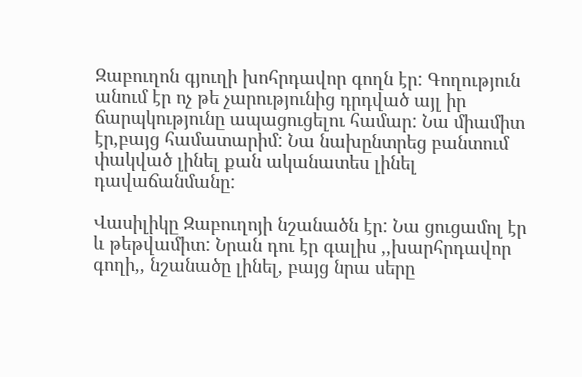Զաբուղոն գյուղի խոհրդավոր գողն էր: Գողություն անում էր ոչ թե չարությունից դրդված այլ իր ճարպկությունը ապացուցելու համար: Նա միամիտ էր,բայց համատարիմ: Նա նախընտրեց բանտում փակված լինել քան ականատես լինել դավաճանմանը:

Վասիլիկը Զաբուղոյի նշանածն էր: Նա ցուցամոլ էր և թեթվամիտ: Նրան դու էր գալիս ,,խարհրդավոր գողի,, նշանածը լինել, բայց նրա սերը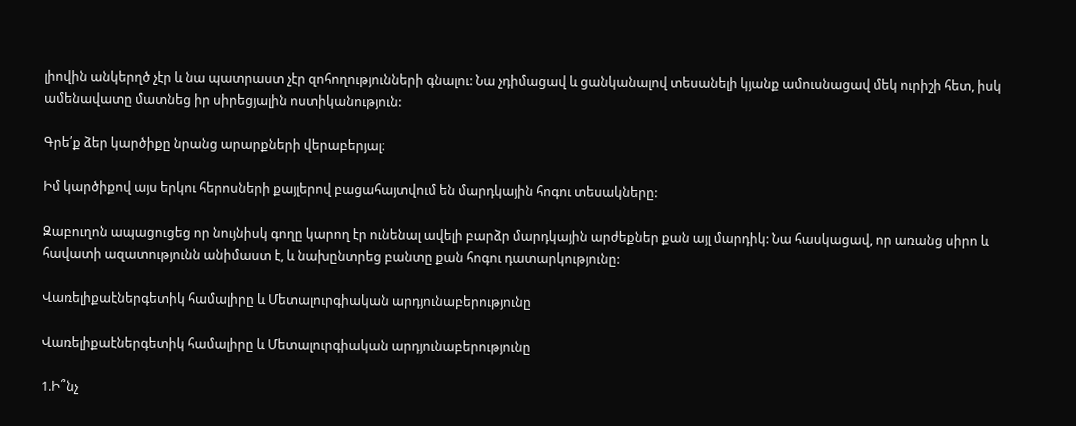լիովին անկերղծ չէր և նա պատրաստ չէր զոհողությունների գնալու: Նա չդիմացավ և ցանկանալով տեսանելի կյանք ամուսնացավ մեկ ուրիշի հետ, իսկ ամենավատը մատնեց իր սիրեցյալին ոստիկանություն:

Գրե՛ք ձեր կարծիքը նրանց արարքների վերաբերյալ։

Իմ կարծիքով այս երկու հերոսների քայլերով բացահայտվում են մարդկային հոգու տեսակները:

Զաբուղոն ապացուցեց որ նույնիսկ գողը կարող էր ունենալ ավելի բարձր մարդկային արժեքներ քան այլ մարդիկ: Նա հասկացավ, որ առանց սիրո և հավատի ազատությունն անիմաստ է, և նախընտրեց բանտը քան հոգու դատարկությունը:

Վառելիքաէներգետիկ համալիրը և Մետալուրգիական արդյունաբերությունը

Վառելիքաէներգետիկ համալիրը և Մետալուրգիական արդյունաբերությունը

1.Ի՞նչ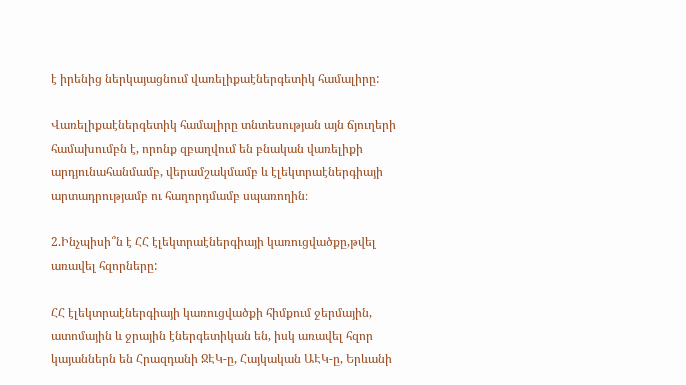է իրենից ներկայացնում վառելիքաէներգետիկ համալիրը:

Վառելիքաէներգետիկ համալիրը տնտեսության այն ճյուղերի համախումբն է, որոնք զբաղվում են բնական վառելիքի արդյունահանմամբ, վերամշակմամբ և էլեկտրաէներգիայի արտադրությամբ ու հաղորդմամբ սպառողին։

2.Ինչպիսի՞ն է ՀՀ էլեկտրաէներգիայի կառուցվածքը,թվել առավել հզորները:

ՀՀ էլեկտրաէներգիայի կառուցվածքի հիմքում ջերմային, ատոմային և ջրային էներգետիկան են, իսկ առավել հզոր կայաններն են Հրազդանի ՋԷԿ-ը, Հայկական ԱԷԿ-ը, Երևանի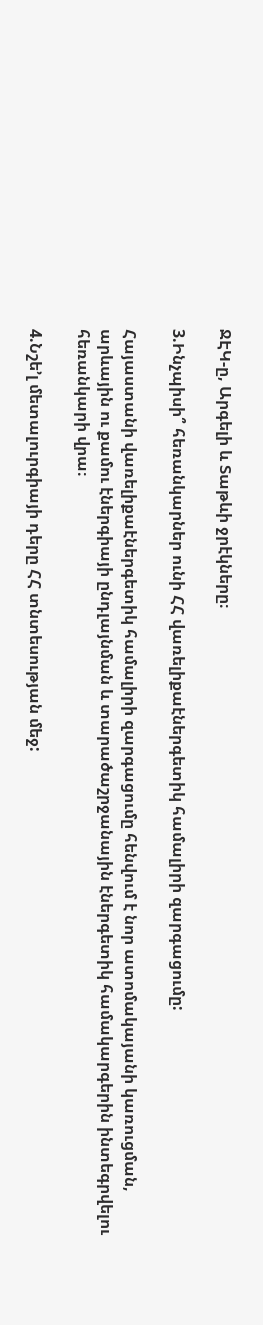ՋԷԿ-ը, Արգելի և Տաթևի ջրէկները։

3.Ինչպիսի՞ հեռանկարներ ունի ՀՀ վառելիքաէներգետիկ համալիրի զարգացումը:

Հայաստանի վառելիքաէներգետիկ համալիրի զարգացումը հենվում է նոր ատոմակայանի կառուցման, արևային ու քամու էներգիայի ընդլայնման և տարածաշրջանային էներգետիկ համակարգերին ինտեգրվելու հեռանկարի վրա։

4.Նշե’լ մետալուրգիայի դերը ՀՀ տնտեսության մեջ: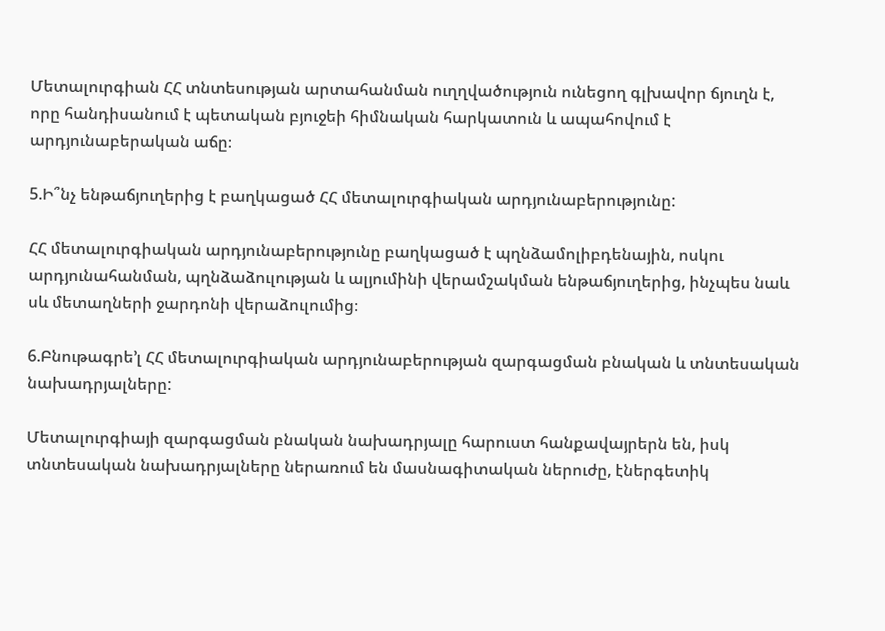Մետալուրգիան ՀՀ տնտեսության արտահանման ուղղվածություն ունեցող գլխավոր ճյուղն է, որը հանդիսանում է պետական բյուջեի հիմնական հարկատուն և ապահովում է արդյունաբերական աճը։

5.Ի՞նչ ենթաճյուղերից է բաղկացած ՀՀ մետալուրգիական արդյունաբերությունը:

ՀՀ մետալուրգիական արդյունաբերությունը բաղկացած է պղնձամոլիբդենային, ոսկու արդյունահանման, պղնձաձուլության և ալյումինի վերամշակման ենթաճյուղերից, ինչպես նաև սև մետաղների ջարդոնի վերաձուլումից։

6.Բնութագրե’լ ՀՀ մետալուրգիական արդյունաբերության զարգացման բնական և տնտեսական նախադրյալները:

Մետալուրգիայի զարգացման բնական նախադրյալը հարուստ հանքավայրերն են, իսկ տնտեսական նախադրյալները ներառում են մասնագիտական ներուժը, էներգետիկ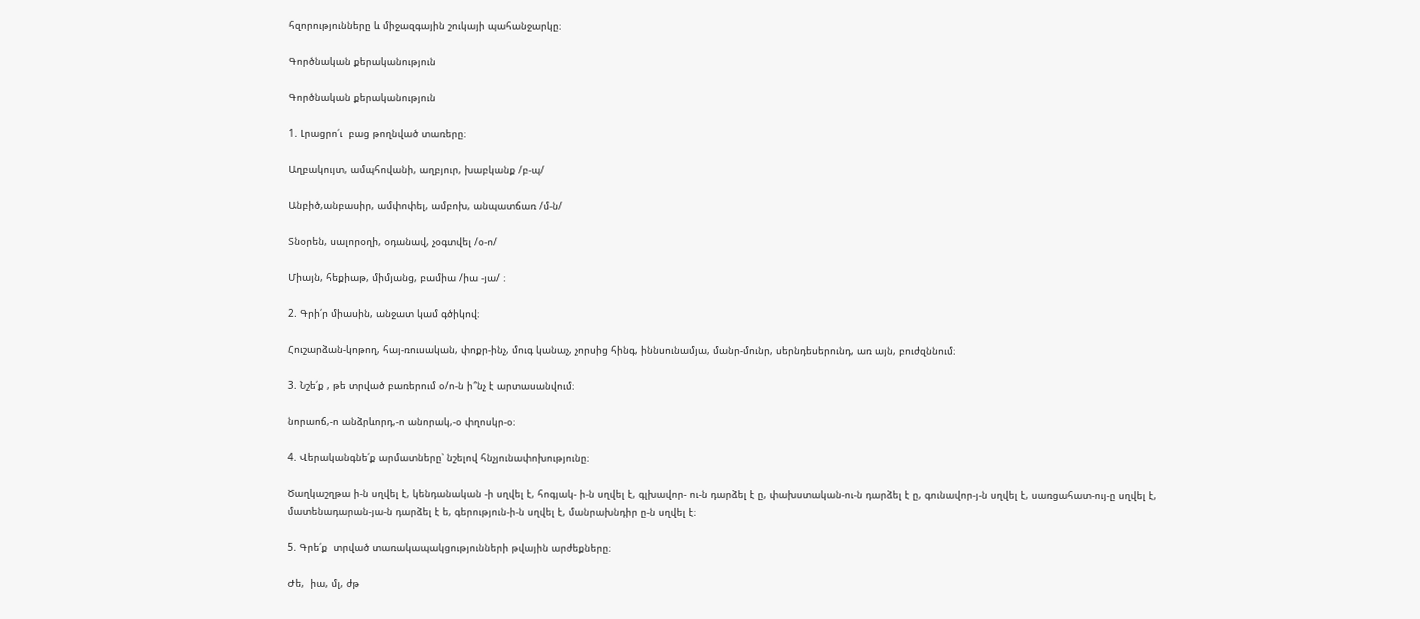հզորությունները և միջազգային շուկայի պահանջարկը։

Գործնական քերականություն

Գործնական քերականություն

1. Լրացրո՛ւ  բաց թողնված տառերը։

Աղբակույտ, ամպհովանի, աղբյուր, խաբկանք /բ-պ/

Անբիծ,անբասիր, ամփոփել, ամբոխ, անպատճառ /մ-ն/

Տնօրեն, սալորօղի, օդանավ, չօգտվել /օ-ո/

Միայն, հեքիաթ, միմյանց, բամիա /իա -յա/ ։

2. Գրի՛ր միասին, անջատ կամ գծիկով։

Հուշարձան-կոթող, հայ-ռուսական, փոքր-ինչ, մուգ կանաչ, չորսից հինգ, իննսունամյա, մանր-մունր, սերնդեսերունդ, առ այն, բուժզննում։

3. Նշե՛ք , թե տրված բառերում օ/ո-ն ի՞նչ է արտասանվում։

նորաոճ,-ո անձրևորդ,-ո անորակ,-օ փղոսկր-օ։

4. Վերականգնե՛ք արմատները՝ նշելով հնչյունափոխությունը։

Ծաղկաշղթա ի-ն սղվել է, կենդանական -ի սղվել է, հոգյակ- ի-ն սղվել է, գլխավոր- ու-ն դարձել է ը, փախստական-ու-ն դարձել է ը, գունավոր-յ-ն սղվել է, սառցահատ-ույ-ը սղվել է, մատենադարան-յա-ն դարձել է ե, գերություն-ի-ն սղվել է, մանրախնդիր ը-ն սղվել է։

5. Գրե՛ք  տրված տառակապակցությունների թվային արժեքները։

Ժե,  իա, մլ, ժթ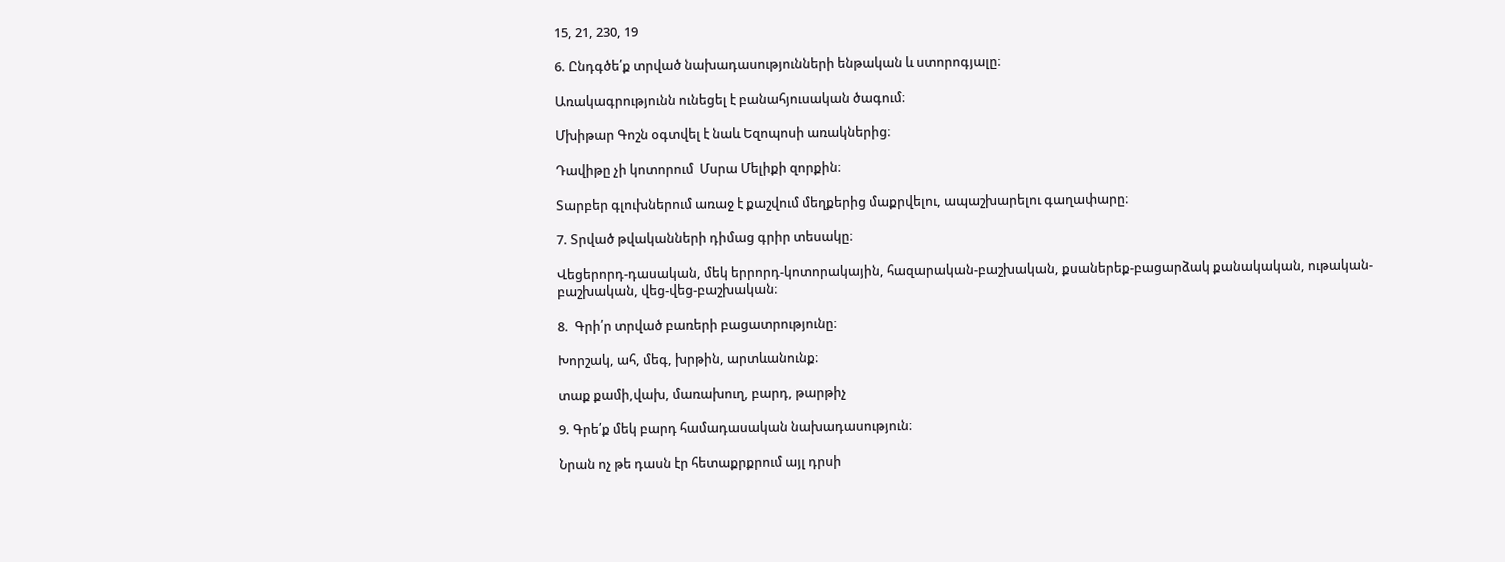15, 21, 230, 19

6. Ընդգծե՛ք տրված նախադասությունների ենթական և ստորոգյալը։

Առակագրությունն ունեցել է բանահյուսական ծագում։

Մխիթար Գոշն օգտվել է նաև Եզոպոսի առակներից։

Դավիթը չի կոտորում  Մսրա Մելիքի զորքին։

Տարբեր գլուխներում առաջ է քաշվում մեղքերից մաքրվելու, ապաշխարելու գաղափարը։

7. Տրված թվականների դիմաց գրիր տեսակը։

Վեցերորդ-դասական, մեկ երրորդ-կոտորակային, հազարական-բաշխական, քսաներեք-բացարձակ քանակական, ութական-բաշխական, վեց-վեց-բաշխական։

8.  Գրի՛ր տրված բառերի բացատրությունը։

Խորշակ, ահ, մեգ, խրթին, արտևանունք։

տաք քամի,վախ, մառախուղ, բարդ, թարթիչ

9. Գրե՛ք մեկ բարդ համադասական նախադասություն։

Նրան ոչ թե դասն էր հետաքրքրում այլ դրսի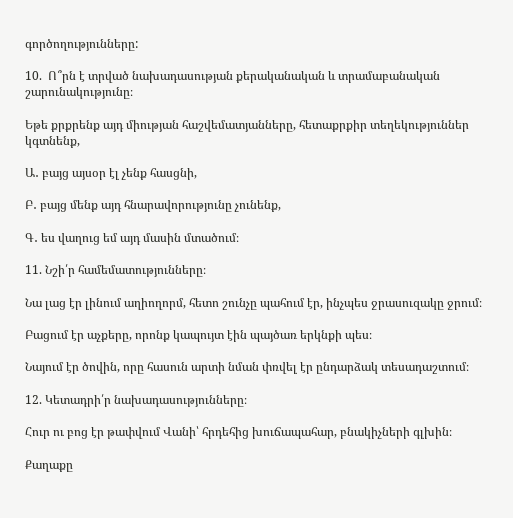գործողությունները:

10.  Ո՞րն է տրված նախադասության քերականական և տրամաբանական շարունակությունը։

Եթե քրքրենք այդ միության հաշվեմատյանները, հետաքրքիր տեղեկություններ կգտնենք,

Ա․ բայց այսօր էլ չենք հասցնի,

Բ․ բայց մենք այդ հնարավորությունը չունենք,

Գ․ ես վաղուց եմ այդ մասին մտածում։

11. Նշի՛ր համեմատությունները։

Նա լաց էր լինում աղիողորմ, հետո շունչը պահում էր, ինչպես ջրասուզակը ջրում։

Բացում էր աչքերը, որոնք կապույտ էին պայծառ երկնքի պես։

Նայում էր ծովին, որը հասուն արտի նման փռվել էր ընդարձակ տեսադաշտում։

12. Կետադրի՛ր նախադասությունները։

Հուր ու բոց էր թափվում Վանի՝ հրդեհից խուճապահար, բնակիչների գլխին։

Քաղաքը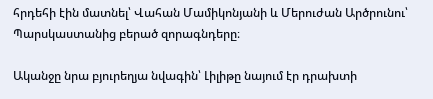հրդեհի էին մատնել՝ Վահան Մամիկոնյանի և Մերուժան Արծրունու՝ Պարսկաստանից բերած զորագնդերը։

Ականջը նրա բյուրեղյա նվագին՝ Լիլիթը նայում էր դրախտի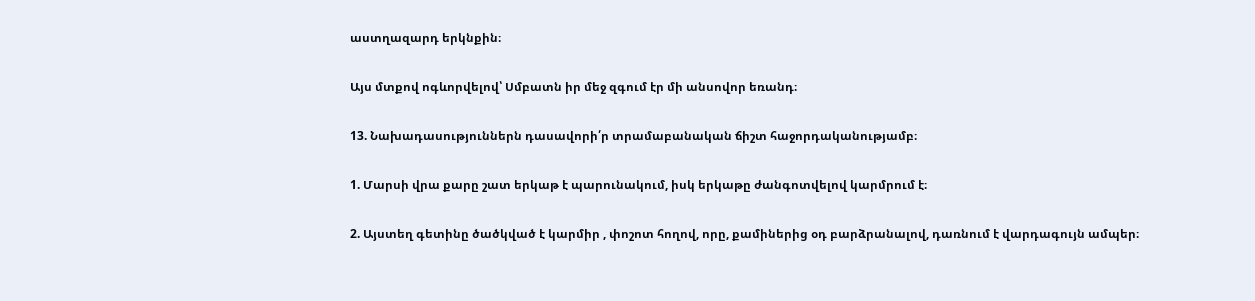աստղազարդ երկնքին։

Այս մտքով ոգևորվելով՝ Սմբատն իր մեջ զգում էր մի անսովոր եռանդ։

13. Նախադասություններն դասավորի՛ր տրամաբանական ճիշտ հաջորդականությամբ։

1. Մարսի վրա քարը շատ երկաթ է պարունակում, իսկ երկաթը ժանգոտվելով կարմրում է։

2. Այստեղ գետինը ծածկված է կարմիր , փոշոտ հողով, որը, քամիներից օդ բարձրանալով, դառնում է վարդագույն ամպեր։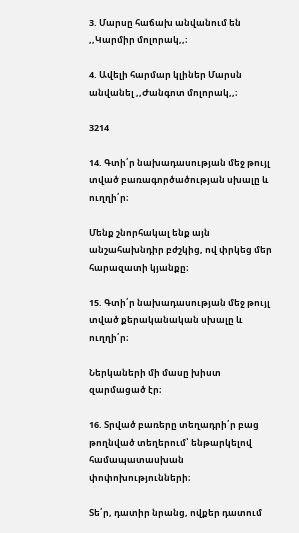3. Մարսը հաճախ անվանում են ,,Կարմիր մոլորակ,,։

4. Ավելի հարմար կլիներ Մարսն անվանել ,,Ժանգոտ մոլորակ,,։

3214

14. Գտի՛ր նախադասության մեջ թույլ տված բառագործածության սխալը և ուղղի՛ր։

Մենք շնորհակալ ենք այն անշահախնդիր բժշկից, ով փրկեց մեր հարազատի կյանքը։

15. Գտի՛ր նախադասության մեջ թույլ տված քերականական սխալը և ուղղի՛ր։

Ներկաների մի մասը խիստ զարմացած էր։

16. Տրված բառերը տեղադրի՛ր բաց թողնված տեղերում՝ ենթարկելով համապատասխան փոփոխությունների։

Տե՛ր, դատիր նրանց, ովքեր դատում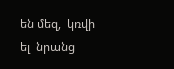են մեզ,  կռվի ել  նրանց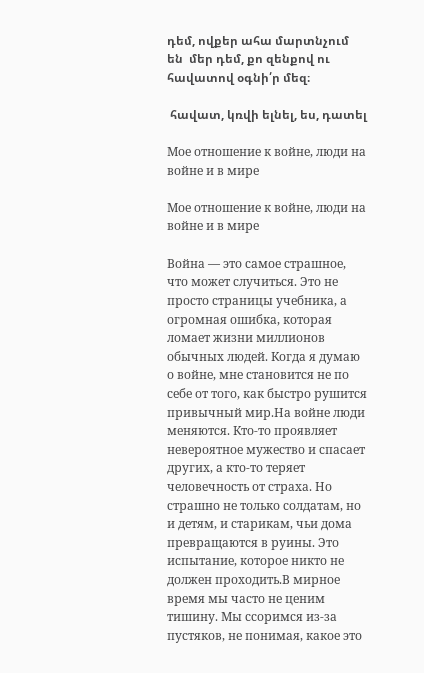դեմ, ովքեր ահա մարտնչում են  մեր դեմ, քո զենքով ու հավատով օգնի՛ր մեզ։

 հավատ, կռվի ելնել, ես, դատել

Мое отношение к войне, люди на войне и в мире

Мое отношение к войне, люди на войне и в мире

Война — это самое страшное, что может случиться. Это не просто страницы учебника, а огромная ошибка, которая ломает жизни миллионов обычных людей. Когда я думаю о войне, мне становится не по себе от того, как быстро рушится привычный мир.На войне люди меняются. Кто-то проявляет невероятное мужество и спасает других, а кто-то теряет человечность от страха. Но страшно не только солдатам, но и детям, и старикам, чьи дома превращаются в руины. Это испытание, которое никто не должен проходить.В мирное время мы часто не ценим тишину. Мы ссоримся из-за пустяков, не понимая, какое это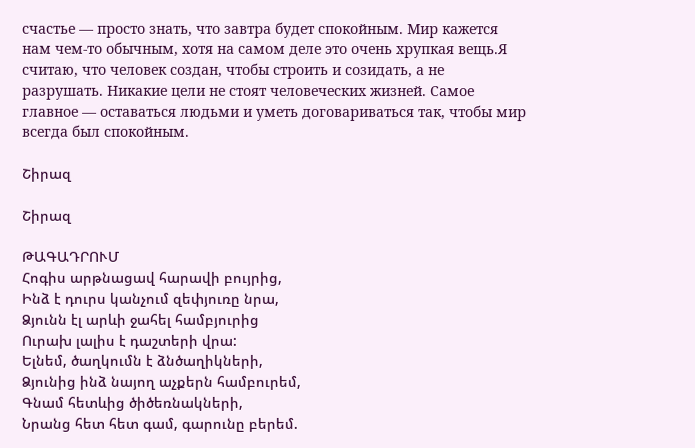счастье — просто знать, что завтра будет спокойным. Мир кажется нам чем-то обычным, хотя на самом деле это очень хрупкая вещь.Я считаю, что человек создан, чтобы строить и созидать, а не разрушать. Никакие цели не стоят человеческих жизней. Самое главное — оставаться людьми и уметь договариваться так, чтобы мир всегда был спокойным.

Շիրազ

Շիրազ

ԹԱԳԱԴՐՈՒՄ
Հոգիս արթնացավ հարավի բույրից,
Ինձ է դուրս կանչում զեփյուռը նրա,
Ձյունն էլ արևի ջահել համբյուրից
Ուրախ լալիս է դաշտերի վրա:
Ելնեմ, ծաղկումն է ձնծաղիկների,
Ձյունից ինձ նայող աչքերն համբուրեմ,
Գնամ հետևից ծիծեռնակների,
Նրանց հետ հետ գամ, գարունը բերեմ.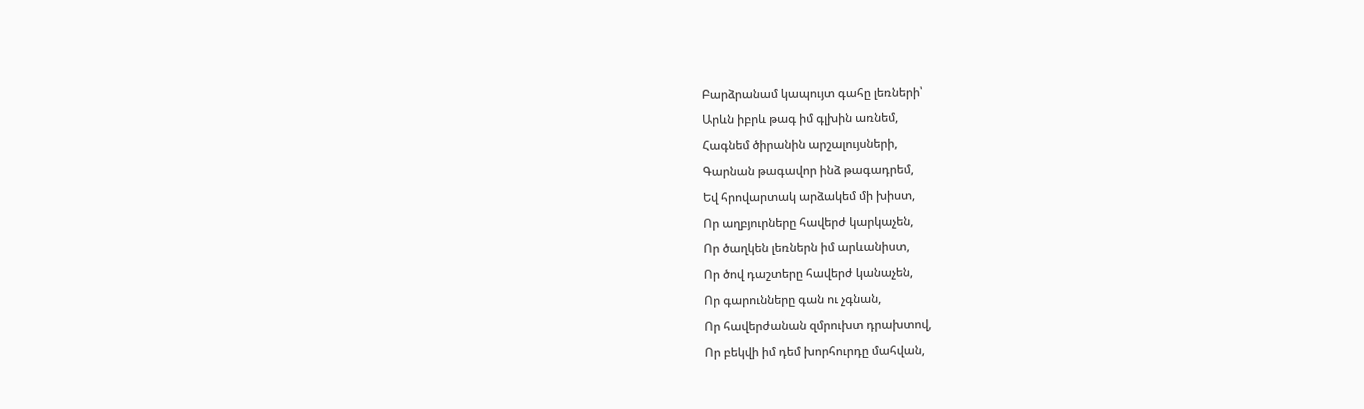Բարձրանամ կապույտ գահը լեռների՝
Արևն իբրև թագ իմ գլխին առնեմ,
Հագնեմ ծիրանին արշալույսների,
Գարնան թագավոր ինձ թագադրեմ,
Եվ հրովարտակ արձակեմ մի խիստ,
Որ աղբյուրները հավերժ կարկաչեն,
Որ ծաղկեն լեռներն իմ արևանիստ,
Որ ծով դաշտերը հավերժ կանաչեն,
Որ գարունները գան ու չգնան,
Որ հավերժանան զմրուխտ դրախտով,
Որ բեկվի իմ դեմ խորհուրդը մահվան,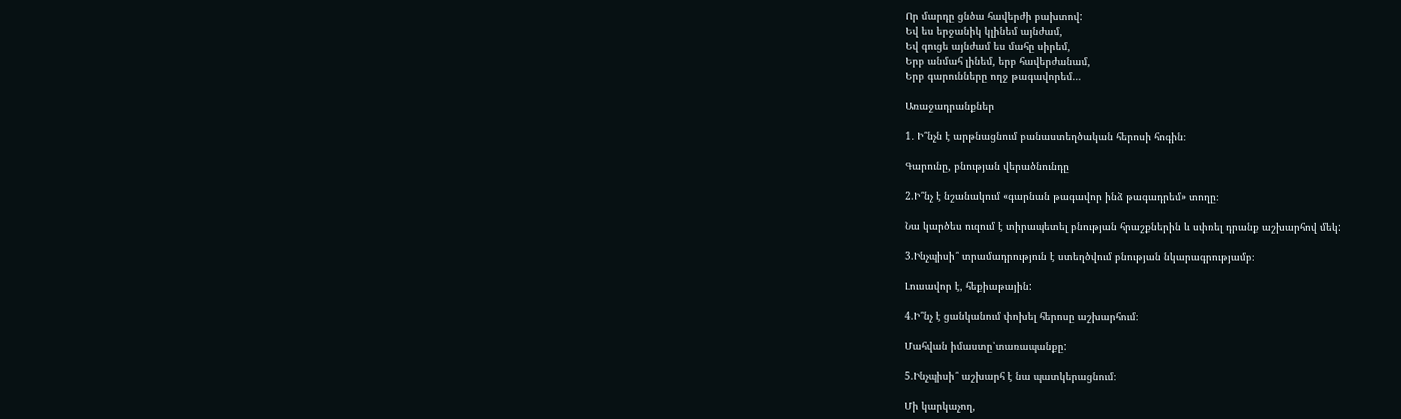Որ մարդը ցնծա հավերժի բախտով:
Եվ ես երջանիկ կլինեմ այնժամ,
Եվ գուցե այնժամ ես մահը սիրեմ,
Երբ անմահ լինեմ, երբ հավերժանամ,
Երբ գարունները ողջ թագավորեմ…

Առաջադրանքներ

1․ Ի՞նչն է արթնացնում բանաստեղծական հերոսի հոգին։

Գարունը, բնության վերածնունդը

2.Ի՞նչ է նշանակում «գարնան թագավոր ինձ թագադրեմ» տողը։

Նա կարծես ուզում է տիրապետել բնության հրաշքներին և սփռել դրանք աշխարհով մեկ:

3.Ինչպիսի՞ տրամադրություն է ստեղծվում բնության նկարագրությամբ։

Լուսավոր է, հեքիաթային:

4.Ի՞նչ է ցանկանում փոխել հերոսը աշխարհում։

Մահվան իմաստը՝տառապանքը:

5.Ինչպիսի՞ աշխարհ է նա պատկերացնում։

Մի կարկաչող,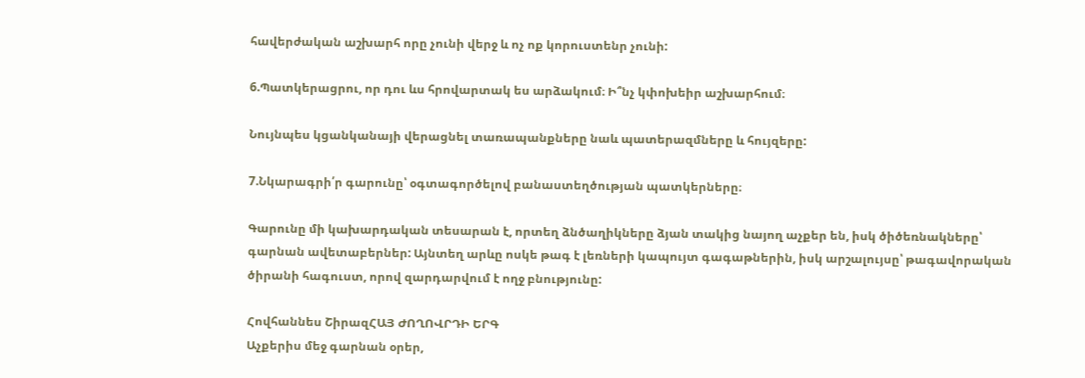հավերժական աշխարհ որը չունի վերջ և ոչ ոք կորուստենր չունի:

6.Պատկերացրու, որ դու ևս հրովարտակ ես արձակում։ Ի՞նչ կփոխեիր աշխարհում։

Նույնպես կցանկանայի վերացնել տառապանքները նաև պատերազմները և հույզերը:

7.Նկարագրի՛ր գարունը՝ օգտագործելով բանաստեղծության պատկերները։

Գարունը մի կախարդական տեսարան է, որտեղ ձնծաղիկները ձյան տակից նայող աչքեր են, իսկ ծիծեռնակները՝ գարնան ավետաբերներ: Այնտեղ արևը ոսկե թագ է լեռների կապույտ գագաթներին, իսկ արշալույսը՝ թագավորական ծիրանի հագուստ, որով զարդարվում է ողջ բնությունը:

Հովհաննես ՇիրազՀԱՅ ԺՈՂՈՎՐԴԻ ԵՐԳ
Աչքերիս մեջ գարնան օրեր,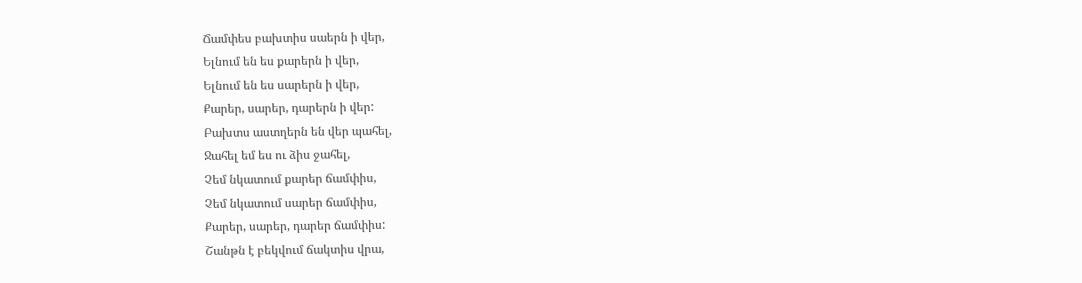Ճամփես բախտիս սաերն ի վեր,
Ելնում են ես քարերն ի վեր,
Ելնում են ես սարերն ի վեր,
Քարեր, սարեր, դարերն ի վեր:
Բախտս աստղերն են վեր պահել,
Ջահել եմ ես ու ձիս ջահել,
Չեմ նկատում քարեր ճամփիս,
Չեմ նկատում սարեր ճամփիս,
Քարեր, սարեր, դարեր ճամփիս:
Շանթն է բեկվում ճակտիս վրա,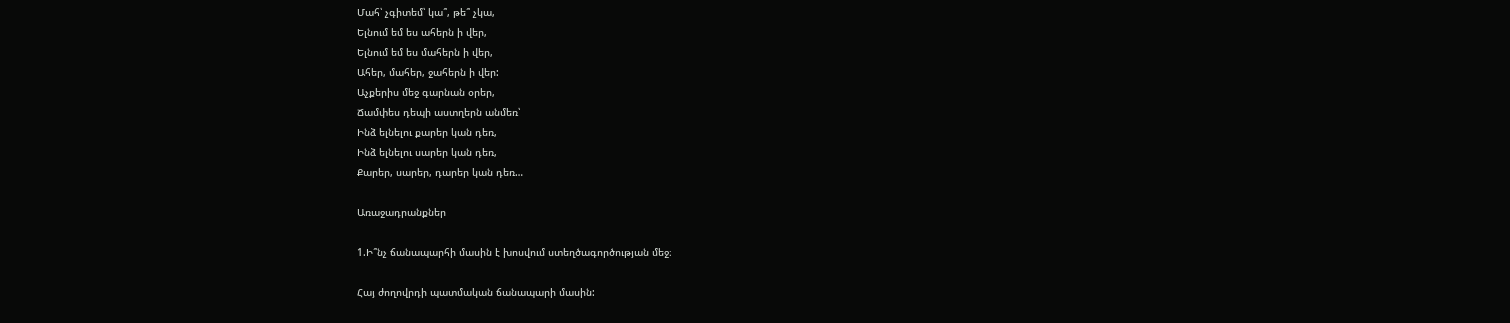Մահ՝ չգիտեմ՝ կա՞, թե՞ չկա,
Ելնում եմ ես ահերն ի վեր,
Ելնում եմ ես մահերն ի վեր,
Ահեր, մահեր, ջահերն ի վեր:
Աչքերիս մեջ գարնան օրեր,
Ճամփես դեպի աստղերն անմեռ՝
Ինձ ելնելու քարեր կան դեռ,
Ինձ ելնելու սարեր կան դեռ,
Քարեր, սարեր, դարեր կան դեռ…

Առաջադրանքներ

1.Ի՞նչ ճանապարհի մասին է խոսվում ստեղծագործության մեջ։

Հայ ժողովրդի պատմական ճանապարի մասին: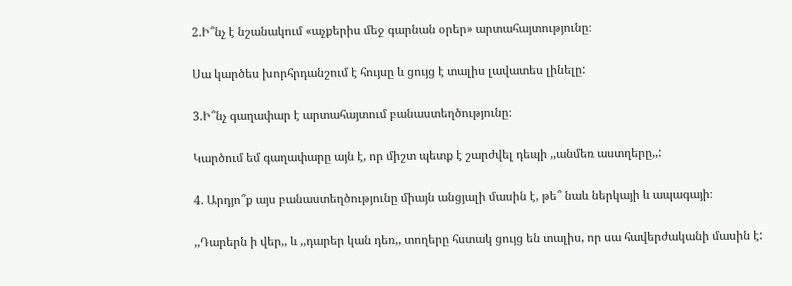2.Ի՞նչ է նշանակում «աչքերիս մեջ գարնան օրեր» արտահայտությունը։

Սա կարծես խորհրդանշում է հույսը և ցույց է տալիս լավատես լինելը:

3.Ի՞նչ գաղափար է արտահայտում բանաստեղծությունը։

Կարծում եմ գաղափարը այն է, որ միշտ պետք է շարժվել դեպի ,,անմեռ աստղերը,,:

4. Արդյո՞ք այս բանաստեղծությունը միայն անցյալի մասին է, թե՞ նաև ներկայի և ապագայի։

,,Դարերն ի վեր,, և ,,դարեր կան դեռ,, տողերը հստակ ցույց են տալիս, որ սա հավերժականի մասին է: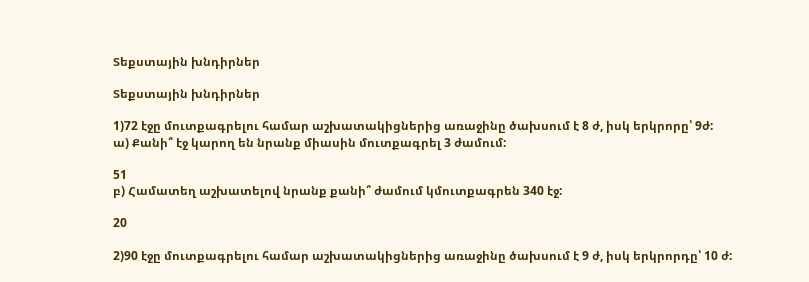Տեքստային խնդիրներ

Տեքստային խնդիրներ

1)72 էջը մուտքագրելու համար աշխատակիցներից առաջինը ծախսում է 8 ժ, իսկ երկրորը՝ 9ժ:
ա) Քանի՞ էջ կարող են նրանք միասին մուտքագրել 3 ժամում:

51
բ) Համատեղ աշխատելով նրանք քանի՞ ժամում կմուտքագրեն 340 էջ:

20

2)90 էջը մուտքագրելու համար աշխատակիցներից առաջինը ծախսում է 9 ժ, իսկ երկրորդը՝ 10 ժ: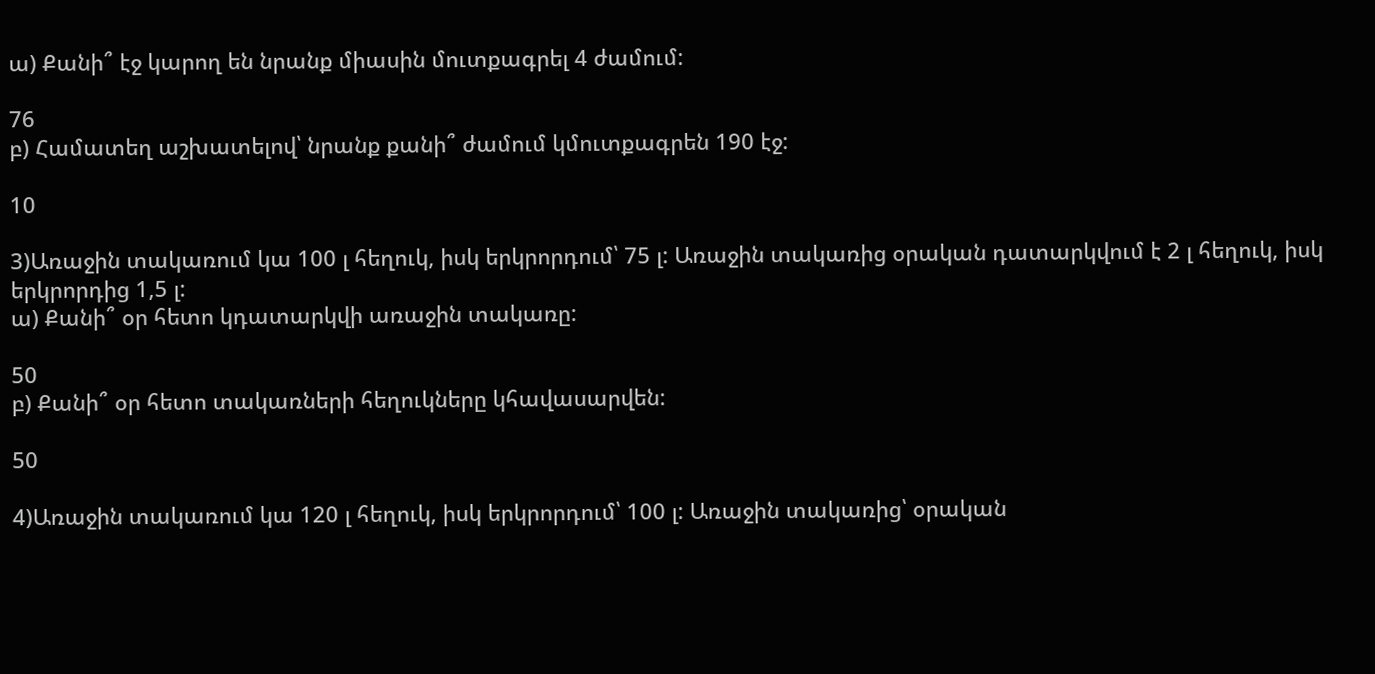ա) Քանի՞ էջ կարող են նրանք միասին մուտքագրել 4 ժամում:

76
բ) Համատեղ աշխատելով՝ նրանք քանի՞ ժամում կմուտքագրեն 190 էջ:

10

3)Առաջին տակառում կա 100 լ հեղուկ, իսկ երկրորդում՝ 75 լ: Առաջին տակառից օրական դատարկվում է 2 լ հեղուկ, իսկ երկրորդից 1,5 լ:
ա) Քանի՞ օր հետո կդատարկվի առաջին տակառը:

50
բ) Քանի՞ օր հետո տակառների հեղուկները կհավասարվեն:

50

4)Առաջին տակառում կա 120 լ հեղուկ, իսկ երկրորդում՝ 100 լ: Առաջին տակառից՝ օրական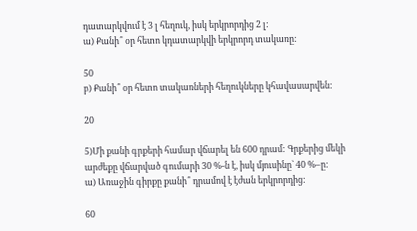դատարկվում է 3 լ հեղուկ, իսկ երկրորդից 2 լ:
ա) Քանի՞ օր հետո կդատարկվի երկրորդ տակառը:

50
բ) Քանի՞ օր հետո տակառների հեղուկները կհավասարվեն:

20

5)Մի քանի գրքերի համար վճարել են 600 դրամ: Գրքերից մեկի արժեքը վճարված գումարի 30 %-ն է, իսկ մյուսինը` 40 %–ը:
ա) Առաջին գիրքը քանի՞ դրամով է էժան երկրորդից:

60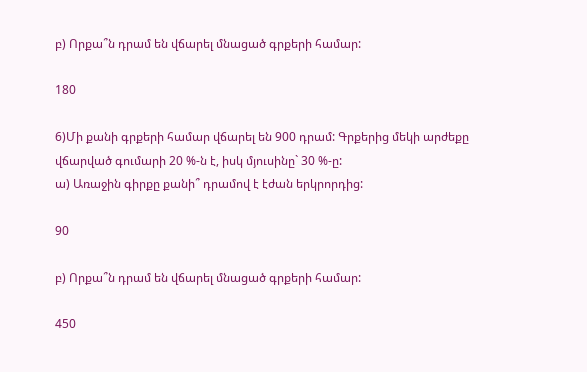բ) Որքա՞ն դրամ են վճարել մնացած գրքերի համար:

180

6)Մի քանի գրքերի համար վճարել են 900 դրամ: Գրքերից մեկի արժեքը վճարված գումարի 20 %-ն է, իսկ մյուսինը` 30 %-ը:
ա) Առաջին գիրքը քանի՞ դրամով է էժան երկրորդից:

90

բ) Որքա՞ն դրամ են վճարել մնացած գրքերի համար:

450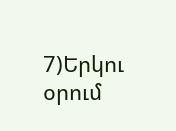7)Երկու օրում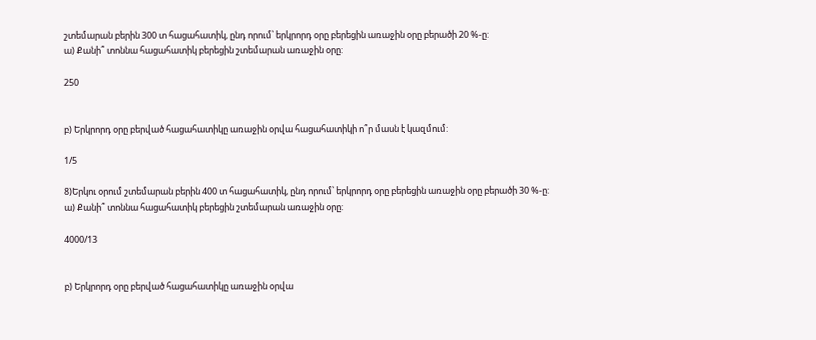շտեմարան բերին 300 տ հացահատիկ, ընդ որում՝ երկրորդ օրը բերեցին առաջին օրը բերածի 20 %-ը:
ա) Քանի՞ տոննա հացահատիկ բերեցին շտեմարան առաջին օրը:

250


բ) Երկրորդ օրը բերված հացահատիկը առաջին օրվա հացահատիկի ո՞ր մասն է կազմում:

1/5

8)Երկու օրում շտեմարան բերին 400 տ հացահատիկ, ընդ որում՝ երկրորդ օրը բերեցին առաջին օրը բերածի 30 %-ը:
ա) Քանի՞ տոննա հացահատիկ բերեցին շտեմարան առաջին օրը:

4000/13


բ) Երկրորդ օրը բերված հացահատիկը առաջին օրվա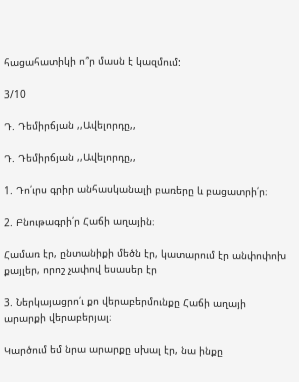հացահատիկի ո՞ր մասն է կազմում:

3/10

Դ. Դեմիրճյան ,,Ավելորդը,,

Դ. Դեմիրճյան ,,Ավելորդը,,

1. Դո՛ւրս գրիր անհասկանալի բառերը և բացատրի՛ր։

2. Բնութագրի՛ր Հաճի աղային։

Համառ էր, ընտանիքի մեծն էր, կատարում էր անփոփոխ քայլեր, որոշ չափով եսասեր էր

3. Ներկայացրո՛ւ քո վերաբերմունքը Հաճի աղայի արարքի վերաբերյալ։

Կարծում եմ նրա արարքը սխալ էր, նա ինքը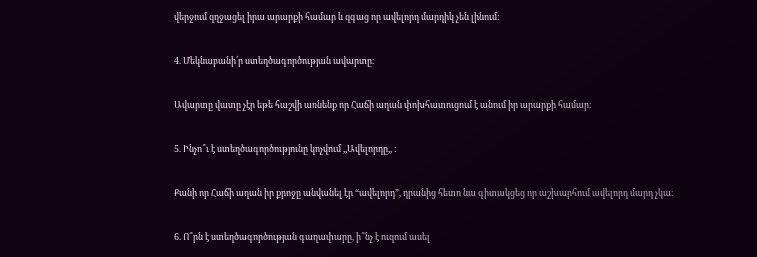վերջում զղջացել իրա արարքի համար և զգաց որ ավելորդ մարդիկ չեն լինում։

4. Մեկնաբանի՛ր ստեղծագործության ավարտը։

Ավարտը վատը չէր եթե հաշվի առնենք որ Հաճի աղան փոխհատուցում է անում իր արարքի համար։

5. Ինչո՞ւ է ստեղծագործությունը կոչվում ,,Ավելորդը,, ։

Քանի որ Հաճի աղան իր քրոջը անվանել էր “ավելորդ”, դրանից հետո նա գիտակցեց որ աշխարհում ավելորդ մարդ չկա։

6. Ո՞րն է ստեղծագործության գաղափարը, ի՞նչ է ուզում ասել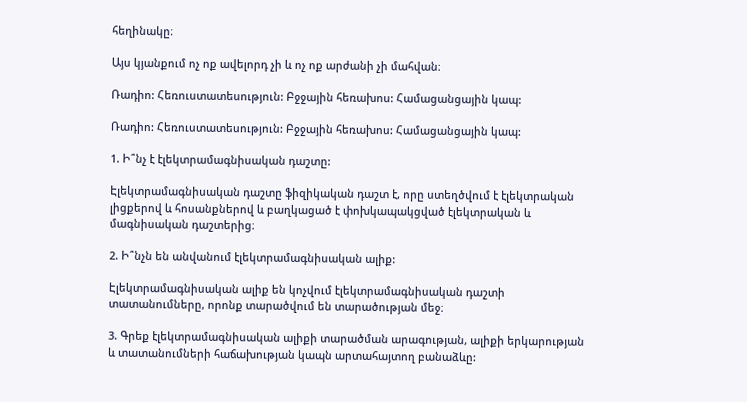հեղինակը։

Այս կյանքում ոչ ոք ավելորդ չի և ոչ ոք արժանի չի մահվան։

Ռադիո: Հեռուստատեսություն: Բջջային հեռախոս: Համացանցային կապ:

Ռադիո: Հեռուստատեսություն: Բջջային հեռախոս: Համացանցային կապ:

1. Ի՞նչ է էլեկտրամագնիսական դաշտը:

Էլեկտրամագնիսական դաշտը ֆիզիկական դաշտ է, որը ստեղծվում է էլեկտրական լիցքերով և հոսանքներով և բաղկացած է փոխկապակցված էլեկտրական և մագնիսական դաշտերից։

2. Ի՞նչն են անվանում էլեկտրամագնիսական ալիք:

Էլեկտրամագնիսական ալիք են կոչվում էլեկտրամագնիսական դաշտի տատանումները, որոնք տարածվում են տարածության մեջ։

3. Գրեք էլեկտրամագնիսական ալիքի տարածման արագության, ալիքի երկարության և տատանումների հաճախության կապն արտահայտող բանաձևը: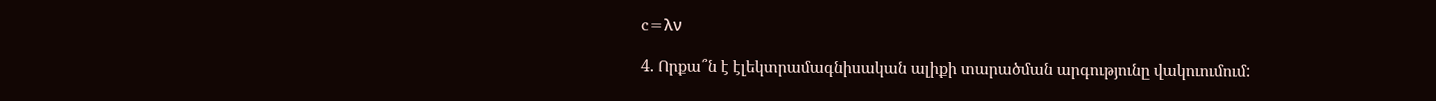c=λν

4. Որքա՞ն է էլեկտրամագնիսական ալիքի տարածման արգությունը վակուումում: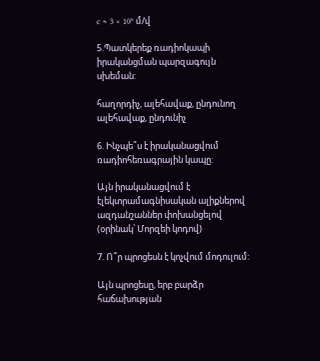c ≈ 3 × 10⁸ մ/վ

5.Պատկերեք ռադիոկապի իրականցման պարզագույն սխեման:

հաղորդիչ, ալեհավաք, ընդունող ալեհավաք, ընդունիչ

6. Ինչպե՞ս է իրականացվում ռադիոհեռագրային կապը:

Այն իրականացվում է էլեկտրամագնիսական ալիքներով ազդանշաններ փոխանցելով (օրինակ՝ Մորզեի կոդով)

7. Ո՞ր պրոցեսն է կոչվում մոդուլում:

Այն պրոցեսը, երբ բարձր հաճախության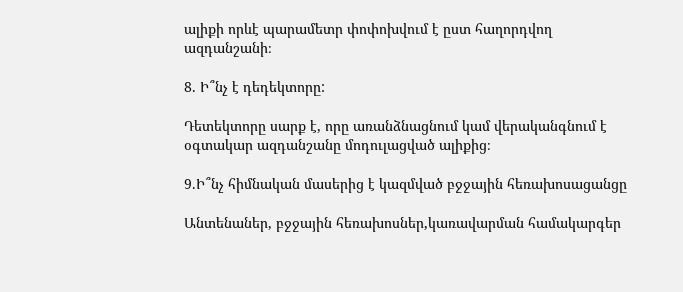ալիքի որևէ պարամետր փոփոխվում է ըստ հաղորդվող ազդանշանի։

8. Ի՞նչ է դեդեկտորը:

Դետեկտորը սարք է, որը առանձնացնում կամ վերականգնում է օգտակար ազդանշանը մոդուլացված ալիքից։

9.Ի՞նչ հիմնական մասերից է կազմված բջջային հեռախոսացանցը

Անտենաներ, բջջային հեռախոսներ,կառավարման համակարգեր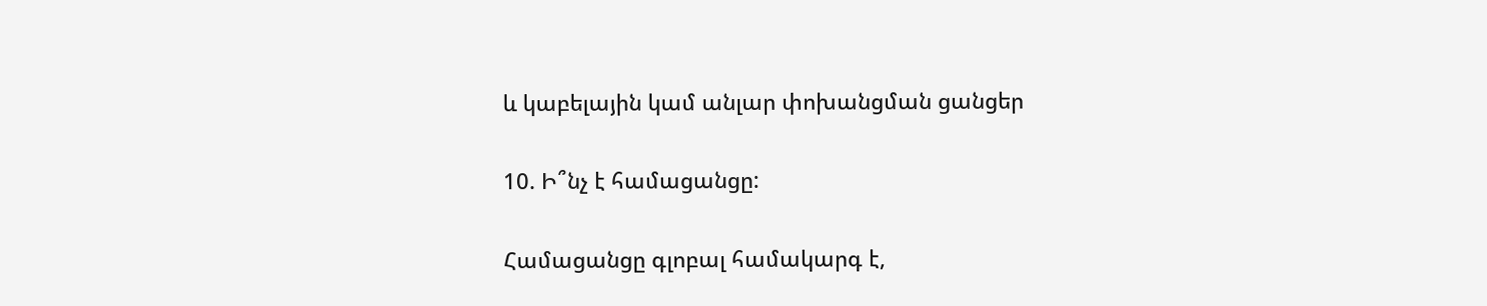և կաբելային կամ անլար փոխանցման ցանցեր

10. Ի՞նչ է համացանցը:

Համացանցը գլոբալ համակարգ է,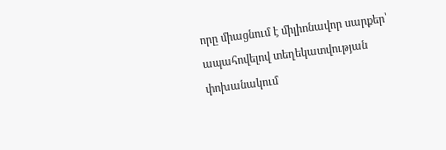որը միացնում է միլիոնավոր սարքեր՝ ապահովելով տեղեկատվության փոխանակում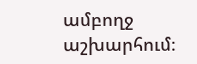ամբողջ աշխարհում։